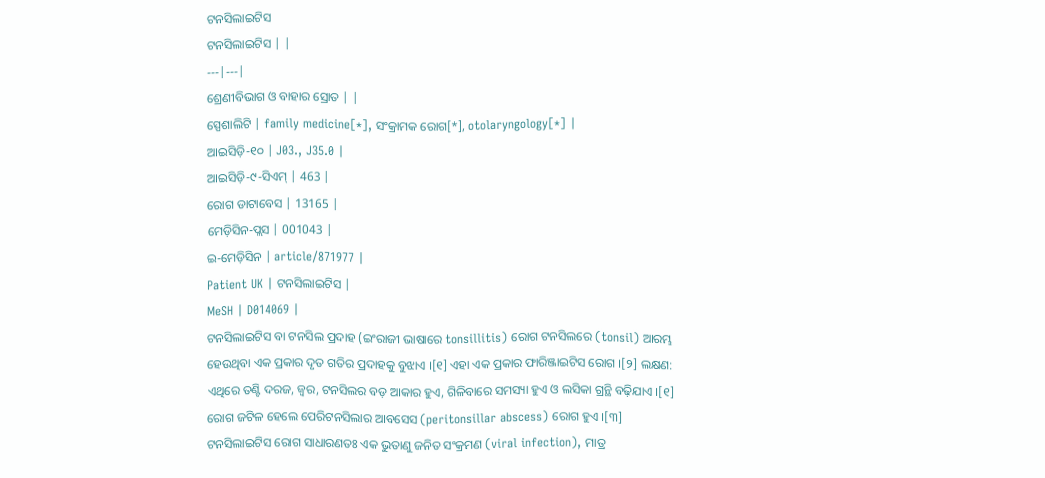ଟନସିଲାଇଟିସ
ଟନସିଲାଇଟିସ | |
---|---|
ଶ୍ରେଣୀବିଭାଗ ଓ ବାହାର ସ୍ରୋତ | |
ସ୍ପେଶାଲିଟି | family medicine[*], ସଂକ୍ରାମକ ରୋଗ[*], otolaryngology[*] |
ଆଇସିଡ଼ି-୧୦ | J03., J35.0 |
ଆଇସିଡ଼ି-୯-ସିଏମ୍ | 463 |
ରୋଗ ଡାଟାବେସ | 13165 |
ମେଡ଼ିସିନ-ପ୍ଲସ | 001043 |
ଇ-ମେଡ଼ିସିନ | article/871977 |
Patient UK | ଟନସିଲାଇଟିସ |
MeSH | D014069 |
ଟନସିଲାଇଟିସ ବା ଟନସିଲ ପ୍ରଦାହ (ଇଂରାଜୀ ଭାଷାରେ tonsillitis) ରୋଗ ଟନସିଲରେ (tonsil) ଆରମ୍ଭ ହେଉଥିବା ଏକ ପ୍ରକାର ଦୃତ ଗତିର ପ୍ରଦାହକୁ ବୁଝାଏ ।[୧] ଏହା ଏକ ପ୍ରକାର ଫାରିଞ୍ଜାଇଟିସ ରୋଗ ।[୨] ଲକ୍ଷଣ: ଏଥିରେ ତଣ୍ଟି ଦରଜ, ଜ୍ୱର, ଟନସିଲର ବଡ଼ ଆକାର ହୁଏ, ଗିଳିବାରେ ସମସ୍ୟା ହୁଏ ଓ ଲସିକା ଗ୍ରନ୍ଥି ବଢ଼ିଯାଏ ।[୧] ରୋଗ ଜଟିଳ ହେଲେ ପେରିଟନସିଲାର ଆବସେସ (peritonsillar abscess) ରୋଗ ହୁଏ ।[୩]
ଟନସିଲାଇଟିସ ରୋଗ ସାଧାରଣତଃ ଏକ ଭୁତାଣୁ ଜନିତ ସଂକ୍ରମଣ (viral infection), ମାତ୍ର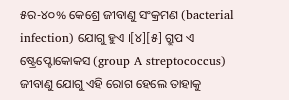୫ର-୪୦% କେଶ୍ରେ ଜୀବାଣୁ ସଂକ୍ରମଣ (bacterial infection) ଯୋଗୁ ହୁଏ ।[୪][୫] ଗ୍ରୁପ ଏ ଷ୍ଟ୍ରେପ୍ଟୋକୋକସ (group A streptococcus) ଜୀବାଣୁ ଯୋଗୁ ଏହି ରୋଗ ହେଲେ ତାହାକୁ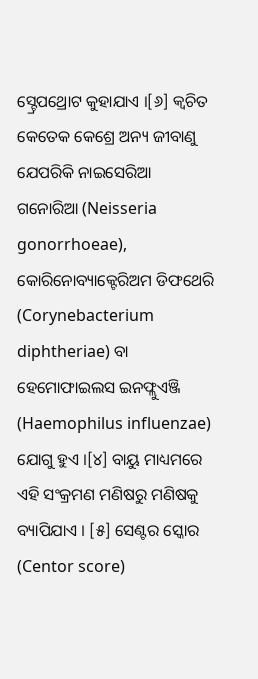ସ୍ଟ୍ରେପଥ୍ରୋଟ କୁହାଯାଏ ।[୬] କ୍ୱଚିତ କେତେକ କେଶ୍ରେ ଅନ୍ୟ ଜୀବାଣୁ ଯେପରିକି ନାଇସେରିଆ ଗନୋରିଆ (Neisseria gonorrhoeae), କୋରିନୋବ୍ୟାକ୍ଟେରିଅମ ଡିଫଥେରି (Corynebacterium diphtheriae) ବା ହେମୋଫାଇଲସ ଇନଫ୍ଲୁଏଞ୍ଜି (Haemophilus influenzae) ଯୋଗୁ ହୁଏ ।[୪] ବାୟୁ ମାଧ୍ୟମରେ ଏହି ସଂକ୍ରମଣ ମଣିଷରୁ ମଣିଷକୁ ବ୍ୟାପିଯାଏ । [୫] ସେଣ୍ଟର ସ୍କୋର (Centor score)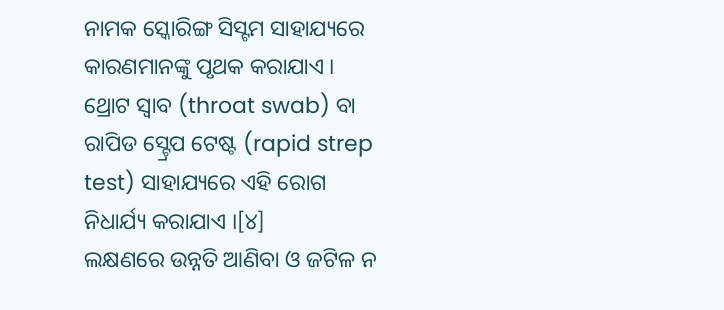ନାମକ ସ୍କୋରିଙ୍ଗ ସିସ୍ଟମ ସାହାଯ୍ୟରେ କାରଣମାନଙ୍କୁ ପୃଥକ କରାଯାଏ । ଥ୍ରୋଟ ସ୍ୱାବ (throat swab) ବା ରାପିଡ ସ୍ଟ୍ରେପ ଟେଷ୍ଟ (rapid strep test) ସାହାଯ୍ୟରେ ଏହି ରୋଗ ନିଧାର୍ଯ୍ୟ କରାଯାଏ ।[୪]
ଲକ୍ଷଣରେ ଉନ୍ନତି ଆଣିବା ଓ ଜଟିଳ ନ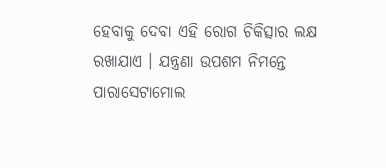ହେବାକୁ ଦେବା ଏହି ରୋଗ ଚିକିତ୍ସାର ଲକ୍ଷ ରଖାଯାଏ । ଯନ୍ତ୍ରଣା ଉପଶମ ନିମନ୍ତେ ପାରାସେଟାମୋଲ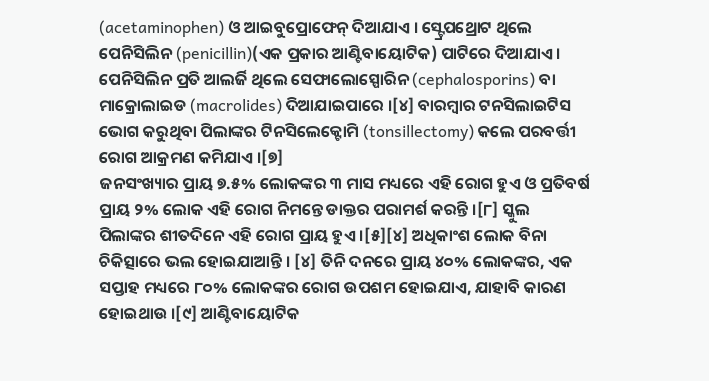(acetaminophen) ଓ ଆଇବୁପ୍ରୋଫେନ୍ ଦିଆଯାଏ । ସ୍ଟ୍ରେପଥ୍ରୋଟ ଥିଲେ ପେନିସିଲିନ (penicillin)(ଏକ ପ୍ରକାର ଆଣ୍ଟିବାୟୋଟିକ) ପାଟିରେ ଦିଆଯାଏ । ପେନିସିଲିନ ପ୍ରତି ଆଲର୍ଜି ଥିଲେ ସେଫାଲୋସ୍ପୋରିନ (cephalosporins) ବା ମାକ୍ରୋଲାଇଡ (macrolides) ଦିଆଯାଇପାରେ ।[୪] ବାରମ୍ବାର ଟନସିଲାଇଟିସ ଭୋଗ କରୁଥିବା ପିଲାଙ୍କର ଟିନସିଲେକ୍ଟୋମି (tonsillectomy) କଲେ ପରବର୍ତ୍ତୀ ରୋଗ ଆକ୍ରମଣ କମିଯାଏ ।[୭]
ଜନସଂଖ୍ୟାର ପ୍ରାୟ ୭.୫% ଲୋକଙ୍କର ୩ ମାସ ମଧ୍ୟରେ ଏହି ରୋଗ ହୁଏ ଓ ପ୍ରତିବର୍ଷ ପ୍ରାୟ ୨% ଲୋକ ଏହି ରୋଗ ନିମନ୍ତେ ଡାକ୍ତର ପରାମର୍ଶ କରନ୍ତି ।[୮] ସ୍କୁଲ ପିଲାଙ୍କର ଶୀତଦିନେ ଏହି ରୋଗ ପ୍ରାୟ ହୁଏ ।[୫][୪] ଅଧିକାଂଶ ଲୋକ ବିନା ଚିକିତ୍ସାରେ ଭଲ ହୋଇଯାଆନ୍ତି । [୪] ତିନି ଦନରେ ପ୍ରାୟ ୪୦% ଲୋକଙ୍କର, ଏକ ସପ୍ତାହ ମଧ୍ୟରେ ୮୦% ଲୋକଙ୍କର ରୋଗ ଉପଶମ ହୋଇଯାଏ, ଯାହାବି କାରଣ ହୋଇଥାଉ ।[୯] ଆଣ୍ଟିବାୟୋଟିକ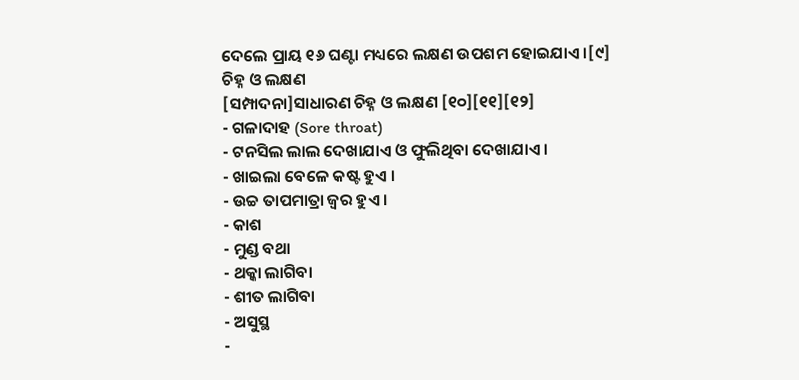ଦେଲେ ପ୍ରାୟ ୧୬ ଘଣ୍ଟା ମଧ୍ୟରେ ଲକ୍ଷଣ ଉପଶମ ହୋଇଯାଏ ।[୯]
ଚିହ୍ନ ଓ ଲକ୍ଷଣ
[ସମ୍ପାଦନା]ସାଧାରଣ ଚିହ୍ନ ଓ ଲକ୍ଷଣ [୧୦][୧୧][୧୨]
- ଗଳାଦାହ (Sore throat)
- ଟନସିଲ ଲାଲ ଦେଖାଯାଏ ଓ ଫୁଲିଥିବା ଦେଖାଯାଏ ।
- ଖାଇଲା ବେଳେ କଷ୍ଟ ହୁଏ ।
- ଉଚ୍ଚ ତାପମାତ୍ରା ଜ୍ୱର ହୁଏ ।
- କାଶ
- ମୁଣ୍ଡ ବଥା
- ଥକ୍କା ଲାଗିବା
- ଶୀତ ଲାଗିବା
- ଅସୁସ୍ଥ
-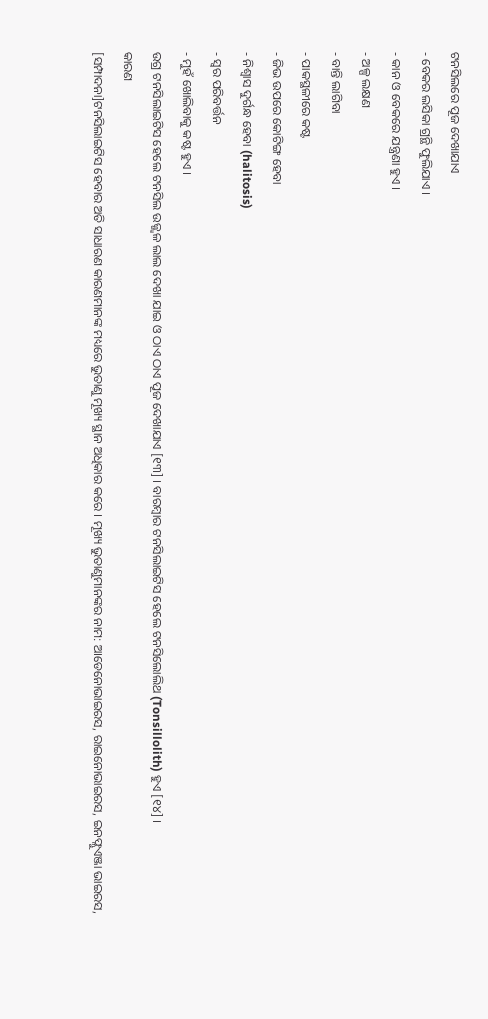ଟନସିଲରେ ପୂଜ ଦେଖାଯାଏ
- ବେକର ଲସିକା ଗ୍ରନ୍ଥି ଫୁଲିଯାଏ ।
- କାନ ଓ ବେକରେ ଯନ୍ତ୍ରଣା ହୁଏ ।
- ଅଳ୍ପ ଲକ୍ଷଣ
- ବାନ୍ତି ଲାଗିବା
- ପାକସ୍ଥଳୀରେ କଷ୍ଟ
- ଜିଭ ଉପରେ କୋଟିଙ୍ଗ ହେବା
- ନିଶ୍ୱାସ ଦୁର୍ଗନ୍ଧ ହେବା (halitosis)
- ସ୍ୱର ପରିବର୍ତ୍ତନ
- ମୁହଁ ଖୋଲିବାକୁ କଷ୍ଟ ହୁଏ ।
ଉଗ୍ର ଟନସିଲାଇଟିସ ହେଲେ ଟନସିଲ ଉଜ୍ଜ୍ୱଳ ଲାଲ ଦେଖା ଯାଇ ଓ ଠାଏ ଠାଏ ପୂଜ ଦେଖାଯାଏ [୧୩] । ବାରମ୍ବାର ଟନସିଲାଇଟିସ ହେଲେ ଟନସିଲୋଲିଥ (Tonsillolith) ହୁଏ [୧୪] ।
କାରଣ
[ସମ୍ପାଦନା]ଟନସିଲାଇଟିସ ହେବାର ଅତି ସାଧାରଣ କାରଣମାନଙ୍କ ମଧ୍ୟରେ ଭୁତାଣୁ ମୂଖ୍ୟ ସ୍ଥାନ ଅଧିକାର କରେ । ମୂଖ୍ୟ ଭୁତାଣୁମାନଙ୍କର ନାମ: ଆଡେନୋଭାଇରସ, ରାଇନୋଭାଇରସ, ଇନଫ୍ଲୁଏଞ୍ଜା ଭାଇରସ,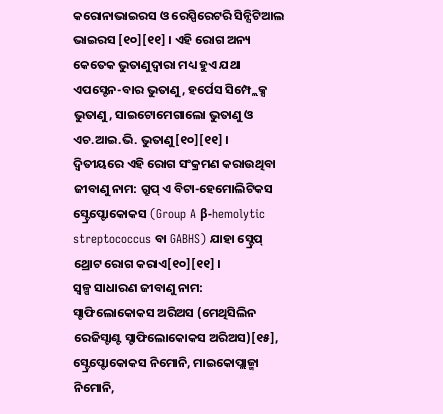କରୋନାଭାଇରସ ଓ ରେସ୍ପିରେଟରି ସିନ୍ସିଟିଆଲ ଭାଇରସ [୧୦][୧୧] । ଏହି ରୋଗ ଅନ୍ୟ କେତେକ ଭୁତାଣୁଦ୍ୱାରା ମଧ୍ୟ ହୁଏ ଯଥା ଏପସ୍ଟେନ-ବାର ଭୁତାଣୁ, ହର୍ପେସ ସିମ୍ପ୍ଲେକ୍ସ ଭୁତାଣୁ, ସାଇଟୋମେଗାଲୋ ଭୁତାଣୁ ଓ ଏଚ.ଆଇ.ଭି. ଭୁତାଣୁ[୧୦][୧୧] ।
ଦ୍ୱିତୀୟରେ ଏହି ରୋଗ ସଂକ୍ରମଣ କରାଉଥିବା ଜୀବାଣୁ ନାମ: ଗ୍ରୁପ୍ ଏ ବିଟା-ହେମୋଲିଟିକସ ସ୍ଟ୍ରେପ୍ଟୋକୋକସ (Group A β-hemolytic streptococcus ବା GABHS) ଯାହା ସ୍ଟ୍ରେପ୍ ଥ୍ରୋଟ ରୋଗ କରାଏ[୧୦][୧୧] ।
ସ୍ୱଳ୍ପ ସାଧାରଣ ଜୀବାଣୁ ନାମ: ସ୍ଟାଫିଲୋକୋକସ ଅରିଅସ (ମେଥିସିଲିନ ରେଜିସ୍ଟାଣ୍ଟ ସ୍ଟାଫିଲୋକୋକସ ଅରିଅସ)[୧୫], ସ୍ଟ୍ରେପ୍ଟୋକୋକସ ନିମୋନି, ମାଇକୋପ୍ଲାଜ୍ମା ନିମୋନି,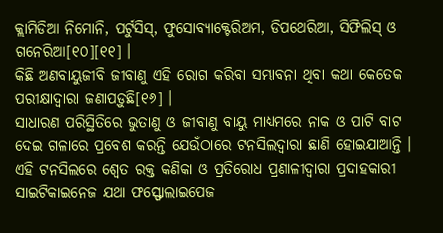କ୍ଲାମିଡିଆ ନିମୋନି, ପର୍ଟୁସିସ୍, ଫୁସୋବ୍ୟାକ୍ଟେରିଅମ, ଡିପଥେରିଆ, ସିଫିଲିସ୍ ଓ ଗନେରିଆ[୧୦][୧୧] ।
କିଛି ଅଣବାୟୁଜୀବି ଜୀବାଣୁ ଏହି ରୋଗ କରିବା ସମ୍ଭାବନା ଥିବା କଥା କେତେକ ପରୀକ୍ଷାଦ୍ୱାରା ଜଣାପଡ଼ୁଛି[୧୬] ।
ସାଧାରଣ ପରିସ୍ଥିତିରେ ଭୁତାଣୁ ଓ ଜୀବାଣୁ ବାୟୁ ମାଧ୍ୟମରେ ନାକ ଓ ପାଟି ବାଟ ଦେଇ ଗଳାରେ ପ୍ରବେଶ କରନ୍ତି ଯେଉଁଠାରେ ଟନସିଲଦ୍ୱାରା ଛାଣି ହୋଇଯାଆନ୍ତି । ଏହି ଟନସିଲରେ ଶ୍ୱେତ ରକ୍ତ କଣିକା ଓ ପ୍ରତିରୋଧ ପ୍ରଣାଳୀଦ୍ୱାରା ପ୍ରଦାହକାରୀ ସାଇଟିକାଇନେଜ ଯଥା ଫସ୍ଫୋଲାଇପେଜ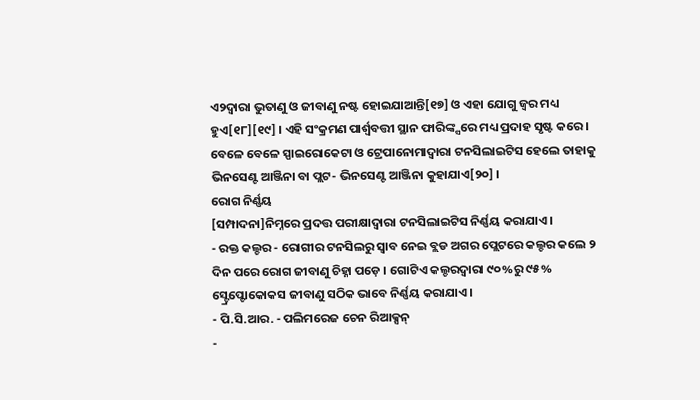ଏ୨ଦ୍ୱାରା ଭୁତାଣୁ ଓ ଜୀବାଣୁ ନଷ୍ଟ ହୋଇଯାଆନ୍ତି[୧୭] ଓ ଏହା ଯୋଗୁ ଜ୍ୱର ମଧ୍ୟ ହୁଏ[୧୮][୧୯] । ଏହି ସଂକ୍ରମଣ ପାର୍ଶ୍ୱବତ୍ତୀ ସ୍ଥାନ ଫାରିଙ୍କ୍ସରେ ମଧ୍ୟ ପ୍ରଦାହ ସୃଷ୍ଟ କରେ ।
ବେଳେ ବେଳେ ସ୍ପାଇରୋକେଟା ଓ ଟ୍ରେପାନୋମାଦ୍ୱାରା ଟନସିଲାଇଟିସ ହେଲେ ତାହାକୁ ଭିନସେଣ୍ଟ ଆଞ୍ଜିନା ବା ପ୍ଲଟ- ଭିନସେଣ୍ଟ ଆଞ୍ଜିନା କୁହାଯାଏ[୨୦] ।
ରୋଗ ନିର୍ଣ୍ଣୟ
[ସମ୍ପାଦନା]ନିମ୍ନରେ ପ୍ରଦତ୍ତ ପରୀକ୍ଷାଦ୍ୱାରା ଟନସିଲାଇଟିସ ନିର୍ଣ୍ଣୟ କରାଯାଏ ।
- ରକ୍ତ କଲ୍ଚର - ରୋଗୀର ଟନସିଲରୁ ସ୍ୱାବ ନେଇ ବ୍ଲଡ ଅଗର ପ୍ଲେଟରେ କଲ୍ଚର କଲେ ୨ ଦିନ ପରେ ରୋଗ ଜୀବାଣୁ ଚିହ୍ନା ପଡ଼େ । ଗୋଟିଏ କଲ୍ଚରଦ୍ୱାରା ୯୦%ରୁ ୯୫% ସ୍ଟ୍ରେପ୍ଟୋକୋକସ ଜୀବାଣୁ ସଠିକ ଭାବେ ନିର୍ଣ୍ଣୟ କରାଯାଏ ।
- ପି.ସି.ଆର. - ପଲିମରେଜ ଚେନ ରିଆକ୍ସନ୍
-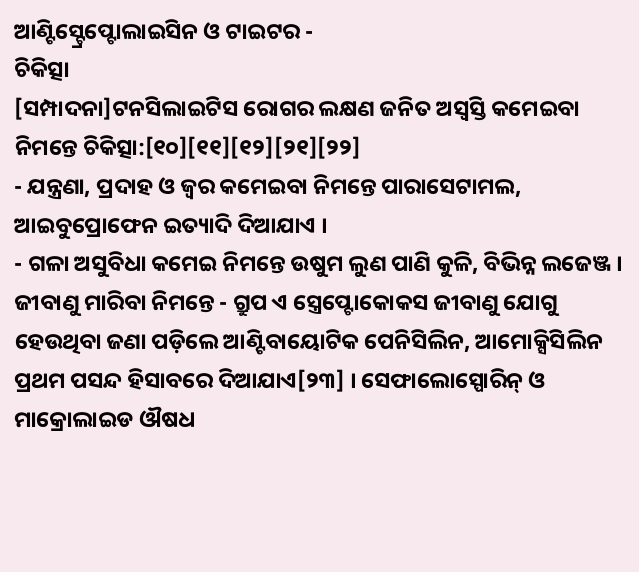ଆଣ୍ଟିସ୍ଟ୍ରେପ୍ଟୋଲାଇସିନ ଓ ଟାଇଟର -
ଚିକିତ୍ସା
[ସମ୍ପାଦନା]ଟନସିଲାଇଟିସ ରୋଗର ଲକ୍ଷଣ ଜନିତ ଅସ୍ୱସ୍ତି କମେଇବା ନିମନ୍ତେ ଚିକିତ୍ସା:[୧୦][୧୧][୧୨][୨୧][୨୨]
- ଯନ୍ତ୍ରଣା, ପ୍ରଦାହ ଓ ଜ୍ୱର କମେଇବା ନିମନ୍ତେ ପାରାସେଟାମଲ, ଆଇବୁପ୍ରୋଫେନ ଇତ୍ୟାଦି ଦିଆଯାଏ ।
- ଗଳା ଅସୁବିଧା କମେଇ ନିମନ୍ତେ ଉଷୁମ ଲୁଣ ପାଣି କୁଳି, ବିଭିନ୍ନ ଲଜେଞ୍ଜ ।
ଜୀବାଣୁ ମାରିବା ନିମନ୍ତେ - ଗ୍ରୁପ ଏ ସ୍ତ୍ରେପ୍ଟୋକୋକସ ଜୀବାଣୁ ଯୋଗୁ ହେଉଥିବା ଜଣା ପଡ଼ିଲେ ଆଣ୍ଟିବାୟୋଟିକ ପେନିସିଲିନ, ଆମୋକ୍ସିସିଲିନ ପ୍ରଥମ ପସନ୍ଦ ହିସାବରେ ଦିଆଯାଏ[୨୩] । ସେଫାଲୋସ୍ପୋରିନ୍ ଓ ମାକ୍ରୋଲାଇଡ ଔଷଧ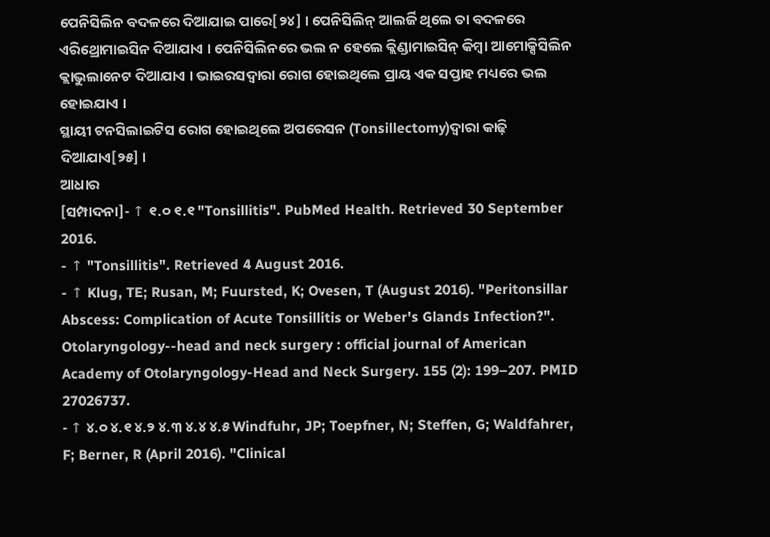ପେନିସିଲିନ ବଦଳରେ ଦିଆଯାଇ ପାରେ[୨୪] । ପେନିସିଲିନ୍ ଆଲର୍ଜି ଥିଲେ ତା ବଦଳରେ ଏରିଥ୍ରୋମାଇସିନ ଦିଆଯାଏ । ପେନିସିଲିନରେ ଭଲ ନ ହେଲେ କ୍ଲିଣ୍ଡାମାଇସିନ୍ କିମ୍ବା ଆମୋକ୍ସିସିଲିନ କ୍ଲାଭୁଲାନେଟ ଦିଆଯାଏ । ଭାଇରସଦ୍ୱାରା ରୋଗ ହୋଇଥିଲେ ପ୍ରାୟ ଏକ ସପ୍ତାହ ମଧ୍ୟରେ ଭଲ ହୋଇଯାଏ ।
ସ୍ଥାୟୀ ଟନସିଲାଇଟିସ ରୋଗ ହୋଇଥିଲେ ଅପରେସନ (Tonsillectomy)ଦ୍ୱାରା କାଢ଼ି ଦିଆଯାଏ[୨୫] ।
ଆଧାର
[ସମ୍ପାଦନା]- ↑ ୧.୦ ୧.୧ "Tonsillitis". PubMed Health. Retrieved 30 September 2016.
- ↑ "Tonsillitis". Retrieved 4 August 2016.
- ↑ Klug, TE; Rusan, M; Fuursted, K; Ovesen, T (August 2016). "Peritonsillar Abscess: Complication of Acute Tonsillitis or Weber's Glands Infection?". Otolaryngology--head and neck surgery : official journal of American Academy of Otolaryngology-Head and Neck Surgery. 155 (2): 199–207. PMID 27026737.
- ↑ ୪.୦ ୪.୧ ୪.୨ ୪.୩ ୪.୪ ୪.୫ Windfuhr, JP; Toepfner, N; Steffen, G; Waldfahrer, F; Berner, R (April 2016). "Clinical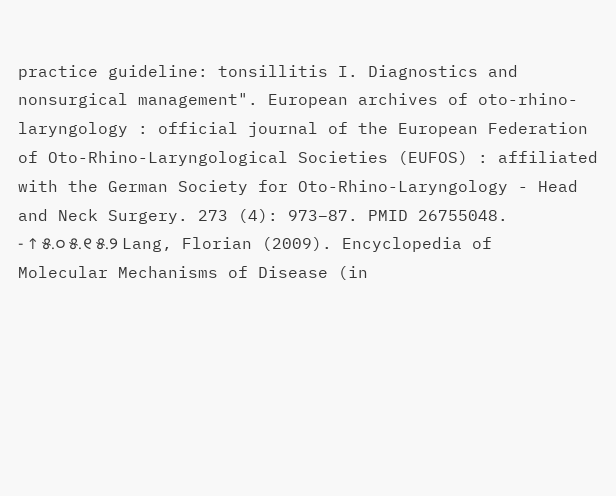practice guideline: tonsillitis I. Diagnostics and nonsurgical management". European archives of oto-rhino-laryngology : official journal of the European Federation of Oto-Rhino-Laryngological Societies (EUFOS) : affiliated with the German Society for Oto-Rhino-Laryngology - Head and Neck Surgery. 273 (4): 973–87. PMID 26755048.
- ↑ ୫.୦ ୫.୧ ୫.୨ Lang, Florian (2009). Encyclopedia of Molecular Mechanisms of Disease (in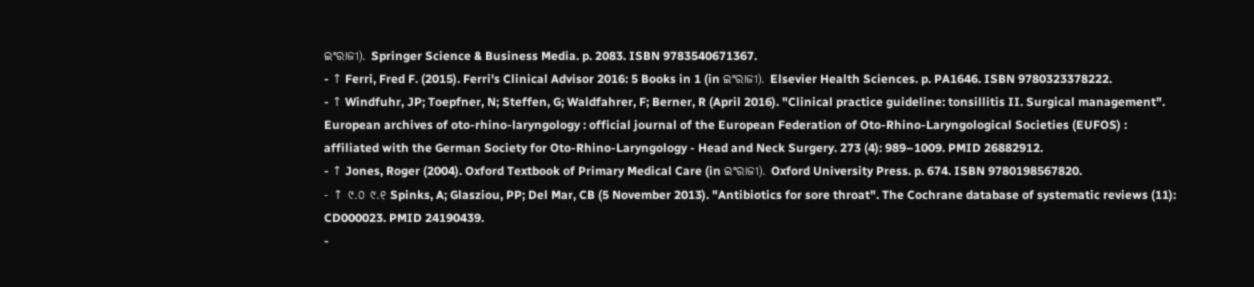ଇଂରାଜୀ). Springer Science & Business Media. p. 2083. ISBN 9783540671367.
- ↑ Ferri, Fred F. (2015). Ferri's Clinical Advisor 2016: 5 Books in 1 (in ଇଂରାଜୀ). Elsevier Health Sciences. p. PA1646. ISBN 9780323378222.
- ↑ Windfuhr, JP; Toepfner, N; Steffen, G; Waldfahrer, F; Berner, R (April 2016). "Clinical practice guideline: tonsillitis II. Surgical management". European archives of oto-rhino-laryngology : official journal of the European Federation of Oto-Rhino-Laryngological Societies (EUFOS) : affiliated with the German Society for Oto-Rhino-Laryngology - Head and Neck Surgery. 273 (4): 989–1009. PMID 26882912.
- ↑ Jones, Roger (2004). Oxford Textbook of Primary Medical Care (in ଇଂରାଜୀ). Oxford University Press. p. 674. ISBN 9780198567820.
- ↑ ୯.୦ ୯.୧ Spinks, A; Glasziou, PP; Del Mar, CB (5 November 2013). "Antibiotics for sore throat". The Cochrane database of systematic reviews (11): CD000023. PMID 24190439.
-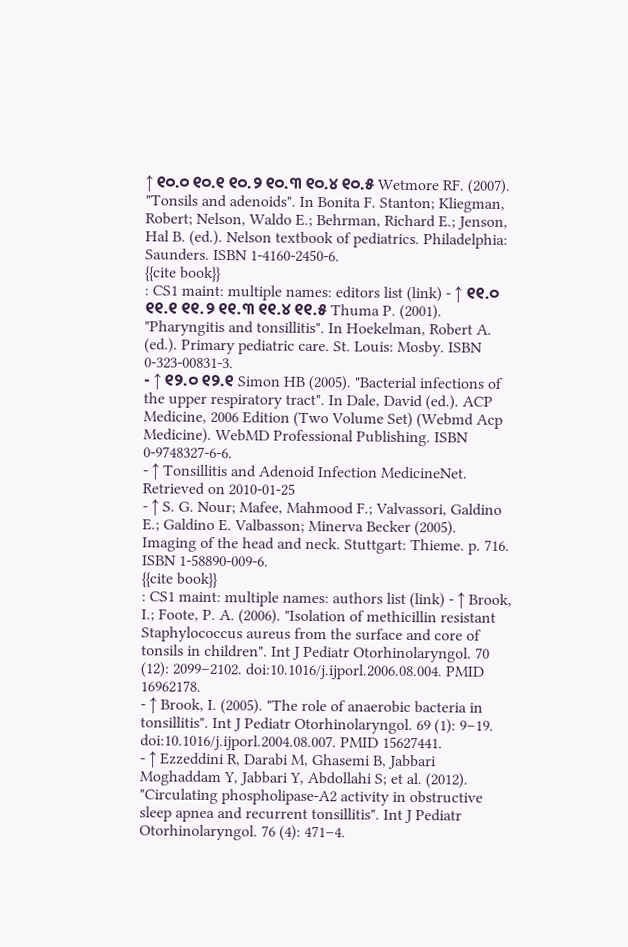↑ ୧୦.୦ ୧୦.୧ ୧୦.୨ ୧୦.୩ ୧୦.୪ ୧୦.୫ Wetmore RF. (2007). "Tonsils and adenoids". In Bonita F. Stanton; Kliegman, Robert; Nelson, Waldo E.; Behrman, Richard E.; Jenson, Hal B. (ed.). Nelson textbook of pediatrics. Philadelphia: Saunders. ISBN 1-4160-2450-6.
{{cite book}}
: CS1 maint: multiple names: editors list (link) - ↑ ୧୧.୦ ୧୧.୧ ୧୧.୨ ୧୧.୩ ୧୧.୪ ୧୧.୫ Thuma P. (2001). "Pharyngitis and tonsillitis". In Hoekelman, Robert A. (ed.). Primary pediatric care. St. Louis: Mosby. ISBN 0-323-00831-3.
- ↑ ୧୨.୦ ୧୨.୧ Simon HB (2005). "Bacterial infections of the upper respiratory tract". In Dale, David (ed.). ACP Medicine, 2006 Edition (Two Volume Set) (Webmd Acp Medicine). WebMD Professional Publishing. ISBN 0-9748327-6-6.
- ↑ Tonsillitis and Adenoid Infection MedicineNet. Retrieved on 2010-01-25
- ↑ S. G. Nour; Mafee, Mahmood F.; Valvassori, Galdino E.; Galdino E. Valbasson; Minerva Becker (2005). Imaging of the head and neck. Stuttgart: Thieme. p. 716. ISBN 1-58890-009-6.
{{cite book}}
: CS1 maint: multiple names: authors list (link) - ↑ Brook, I.; Foote, P. A. (2006). "Isolation of methicillin resistant Staphylococcus aureus from the surface and core of tonsils in children". Int J Pediatr Otorhinolaryngol. 70 (12): 2099–2102. doi:10.1016/j.ijporl.2006.08.004. PMID 16962178.
- ↑ Brook, I. (2005). "The role of anaerobic bacteria in tonsillitis". Int J Pediatr Otorhinolaryngol. 69 (1): 9–19. doi:10.1016/j.ijporl.2004.08.007. PMID 15627441.
- ↑ Ezzeddini R, Darabi M, Ghasemi B, Jabbari Moghaddam Y, Jabbari Y, Abdollahi S; et al. (2012). "Circulating phospholipase-A2 activity in obstructive sleep apnea and recurrent tonsillitis". Int J Pediatr Otorhinolaryngol. 76 (4): 471–4.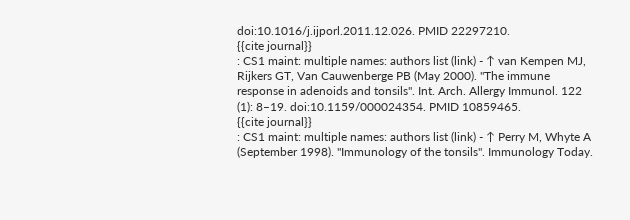doi:10.1016/j.ijporl.2011.12.026. PMID 22297210.
{{cite journal}}
: CS1 maint: multiple names: authors list (link) - ↑ van Kempen MJ, Rijkers GT, Van Cauwenberge PB (May 2000). "The immune response in adenoids and tonsils". Int. Arch. Allergy Immunol. 122 (1): 8–19. doi:10.1159/000024354. PMID 10859465.
{{cite journal}}
: CS1 maint: multiple names: authors list (link) - ↑ Perry M, Whyte A (September 1998). "Immunology of the tonsils". Immunology Today.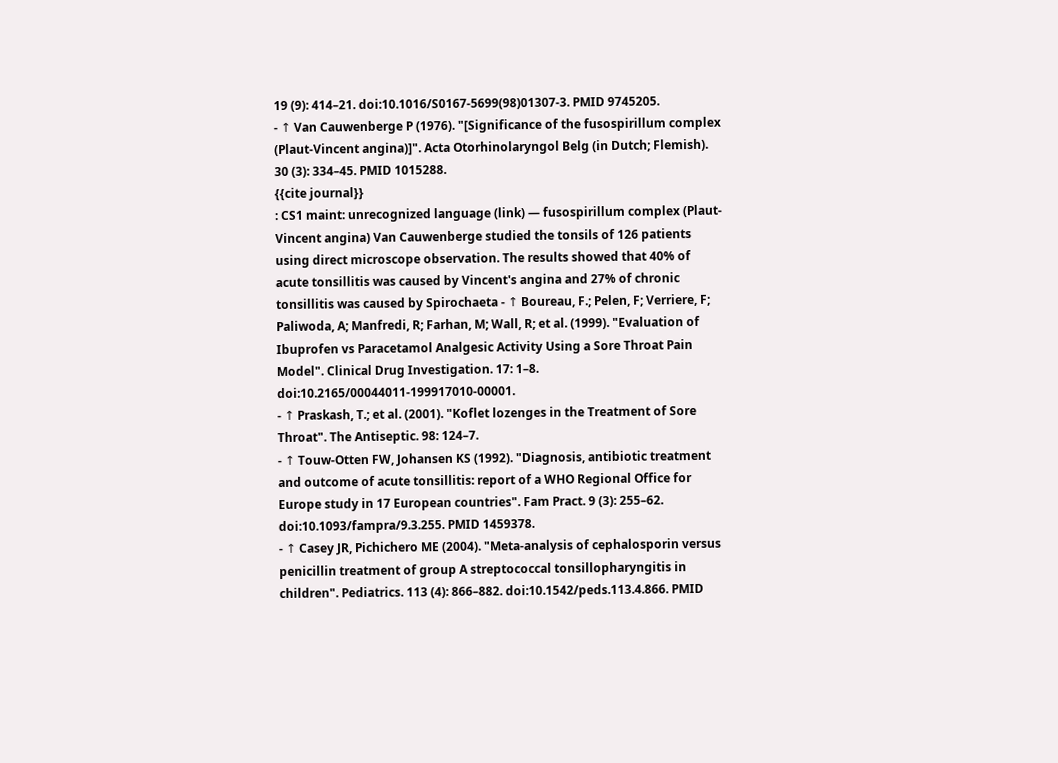19 (9): 414–21. doi:10.1016/S0167-5699(98)01307-3. PMID 9745205.
- ↑ Van Cauwenberge P (1976). "[Significance of the fusospirillum complex (Plaut-Vincent angina)]". Acta Otorhinolaryngol Belg (in Dutch; Flemish). 30 (3): 334–45. PMID 1015288.
{{cite journal}}
: CS1 maint: unrecognized language (link) — fusospirillum complex (Plaut-Vincent angina) Van Cauwenberge studied the tonsils of 126 patients using direct microscope observation. The results showed that 40% of acute tonsillitis was caused by Vincent's angina and 27% of chronic tonsillitis was caused by Spirochaeta - ↑ Boureau, F.; Pelen, F; Verriere, F; Paliwoda, A; Manfredi, R; Farhan, M; Wall, R; et al. (1999). "Evaluation of Ibuprofen vs Paracetamol Analgesic Activity Using a Sore Throat Pain Model". Clinical Drug Investigation. 17: 1–8. doi:10.2165/00044011-199917010-00001.
- ↑ Praskash, T.; et al. (2001). "Koflet lozenges in the Treatment of Sore Throat". The Antiseptic. 98: 124–7.
- ↑ Touw-Otten FW, Johansen KS (1992). "Diagnosis, antibiotic treatment and outcome of acute tonsillitis: report of a WHO Regional Office for Europe study in 17 European countries". Fam Pract. 9 (3): 255–62. doi:10.1093/fampra/9.3.255. PMID 1459378.
- ↑ Casey JR, Pichichero ME (2004). "Meta-analysis of cephalosporin versus penicillin treatment of group A streptococcal tonsillopharyngitis in children". Pediatrics. 113 (4): 866–882. doi:10.1542/peds.113.4.866. PMID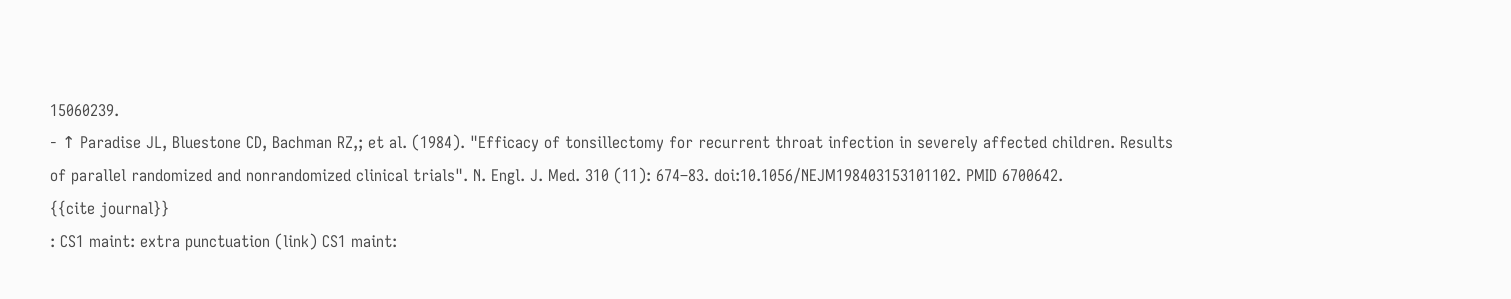15060239.
- ↑ Paradise JL, Bluestone CD, Bachman RZ,; et al. (1984). "Efficacy of tonsillectomy for recurrent throat infection in severely affected children. Results of parallel randomized and nonrandomized clinical trials". N. Engl. J. Med. 310 (11): 674–83. doi:10.1056/NEJM198403153101102. PMID 6700642.
{{cite journal}}
: CS1 maint: extra punctuation (link) CS1 maint: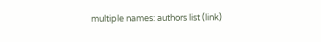multiple names: authors list (link)